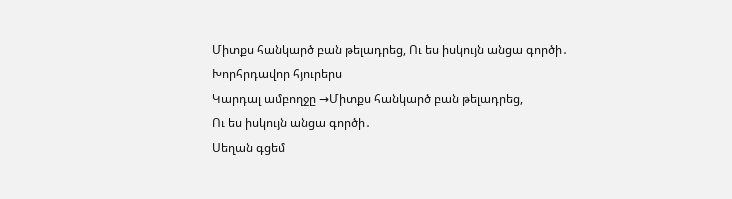Միտքս հանկարծ բան թելադրեց, Ու ես իսկույն անցա գործի․
Խորհրդավոր հյուրերս
Կարդալ ամբողջը →Միտքս հանկարծ բան թելադրեց,
Ու ես իսկույն անցա գործի․
Սեղան գցեմ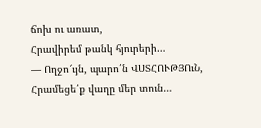ճոխ ու առատ,
Հրավիրեմ թանկ հյուրերի…
— Ողջո՜ւյն, պարո՛ն ՎՍՏՀՈՒԹՅՈւՆ,
Հրամեցե՛ք վաղը մեր տուն…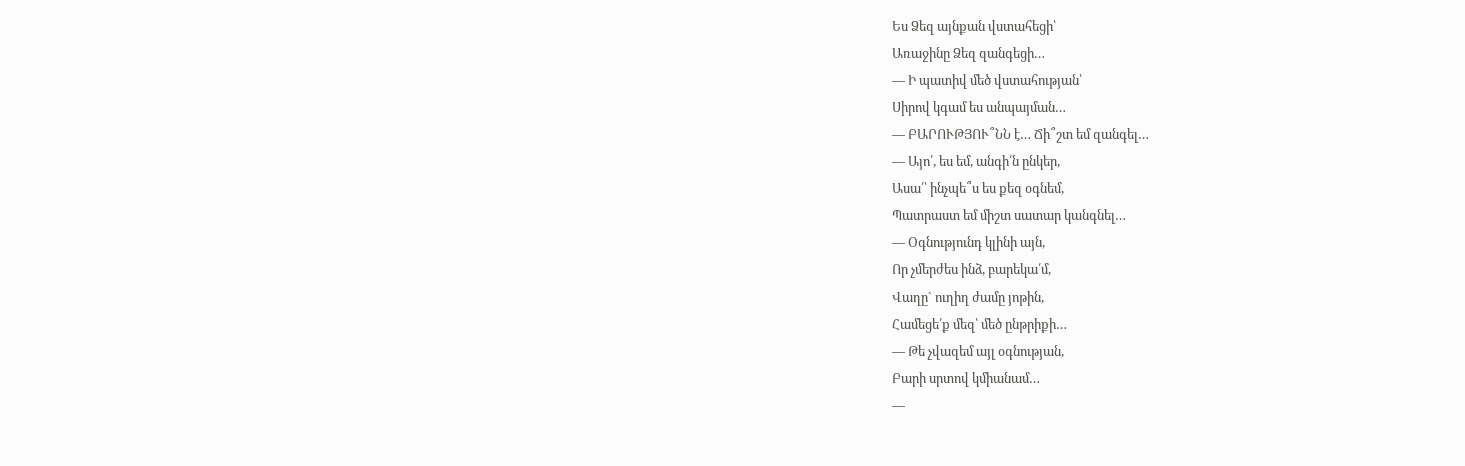Ես Ձեզ այնքան վստահեցի՝
Առաջինը Ձեզ զանգեցի…
— Ի պատիվ մեծ վստահության՝
Սիրով կգամ ես անպայման…
— ԲԱՐՈՒԹՅՈՒ՞ՆՆ է… Ճի՞շտ եմ զանգել…
— Այո՛, ես եմ, անգի՛ն ընկեր,
Ասա՛՝ ինչպե՞ս ես քեզ օգնեմ,
Պատրաստ եմ միշտ սատար կանգնել…
— Օգնությունդ կլինի այն,
Որ չմերժես ինձ, բարեկա՛մ,
Վաղը` ուղիղ ժամը յոթին,
Համեցե՛ք մեզ՝ մեծ ընթրիքի…
— Թե չվազեմ այլ օգնության,
Բարի սրտով կմիանամ…
—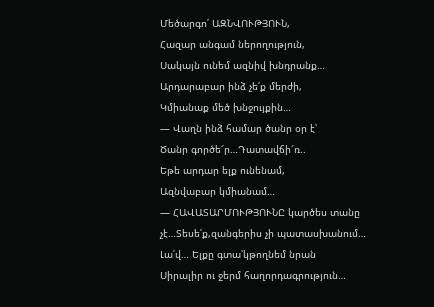Մեծարգո՛ ԱԶՆՎՈՒԹՅՈՒՆ,
Հազար անգամ ներողություն,
Սակայն ունեմ ազնիվ խնդրանք…
Արդարաբար ինձ չե՛ք մերժի,
Կմիանաք մեծ խնջույքին…
— Վաղն ինձ համար ծանր օր է՝
Ծանր գործե՜ր…Դատավճի՜ռ..
Եթե արդար ելք ունենամ,
Ազնվաբար կմիանամ…
— ՀԱՎԱՏԱՐՄՈՒԹՅՈՒՆԸ կարծես տանը չէ…Տեսե՛ք,զանգերիս չի պատասխանում…
Լա՛վ… Ելքը գտա՝կթողնեմ նրան
Սիրալիր ու ջերմ հաղորդագրություն…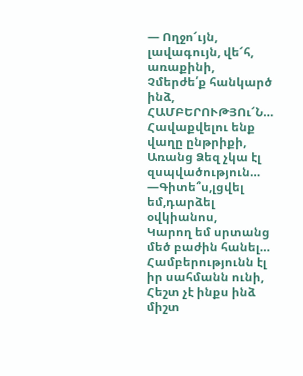— Ողջո՜ւյն, լավագույն, վե՜հ, առաքինի,
Չմերժե՛ք հանկարծ ինձ, ՀԱՄԲԵՐՈՒԹՅՈւ՜Ն…
Հավաքվելու ենք վաղը ընթրիքի,
Առանց Ձեզ չկա էլ զսպվածություն…
—Գիտե՞ս,լցվել եմ,դարձել օվկիանոս,
Կարող եմ սրտանց մեծ բաժին հանել…
Համբերությունն էլ իր սահմանն ունի,
Հեշտ չէ ինքս ինձ միշտ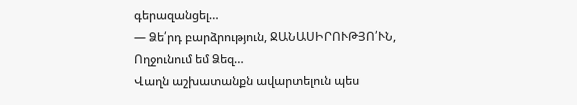գերազանցել…
— Ձե՛րդ բարձրություն, ՋԱՆԱՍԻՐՈՒԹՅՈ՛ՒՆ,
Ողջունում եմ Ձեզ…
Վաղն աշխատանքն ավարտելուն պես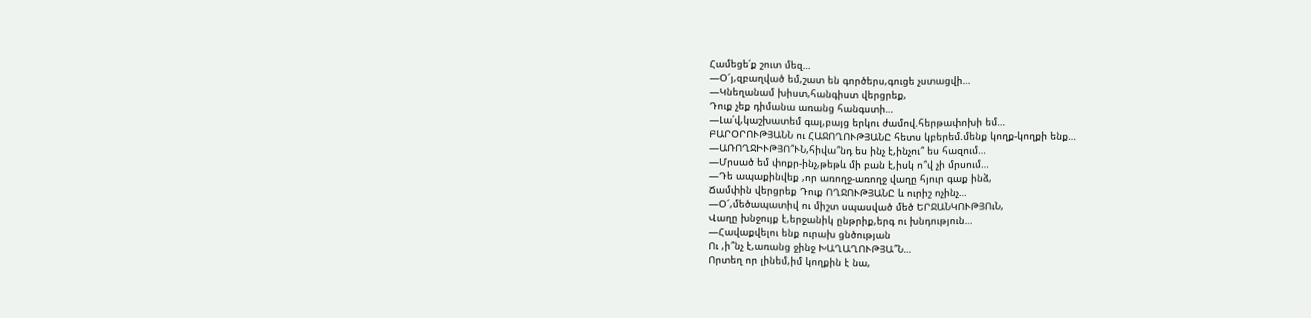Համեցե՛ք շուտ մեզ…
—Օ՜յ,զբաղված եմ,շատ են գործերս,գուցե չստացվի…
—Կնեղանամ խիստ,հանգիստ վերցրեք,
Դուք չեք դիմանա առանց հանգստի…
—Լա՛վ,կաշխատեմ գալ,բայց երկու ժամով.հերթափոխի եմ…
ԲԱՐՕՐՈՒԹՅԱՆՆ ու ՀԱՋՈՂՈՒԹՅԱՆԸ հետս կբերեմ.մենք կողք-կողքի ենք…
—ԱՌՈՂՋԻՒԹՅՈ՞ՒՆ,հիվա՞նդ ես ինչ է,ինչու՞ ես հազում…
—Մրսած եմ փոքր-ինչ,թեթև մի բան է,իսկ ո՞վ չի մրսում…
—Դե ապաքինվեք ,որ առողջ-առողջ վաղը հյուր գաք ինձ,
Ճամփին վերցրեք Դուք ՈՂՋՈՒԹՅԱՆԸ և ուրիշ ոչինչ…
—Օ՜,մեծապատիվ ու միշտ սպասված մեծ ԵՐՋԱՆԿՈՒԹՅՈւՆ,
Վաղը խնջույք է,երջանիկ ընթրիք,երգ ու խնդություն…
—Հավաքվելու ենք ուրախ ցնծության
Ու ,ի՞նչ է,առանց ջինջ ԽԱՂԱՂՈՒԹՅԱ՞Ն…
Որտեղ որ լինեմ,իմ կողքին է նա,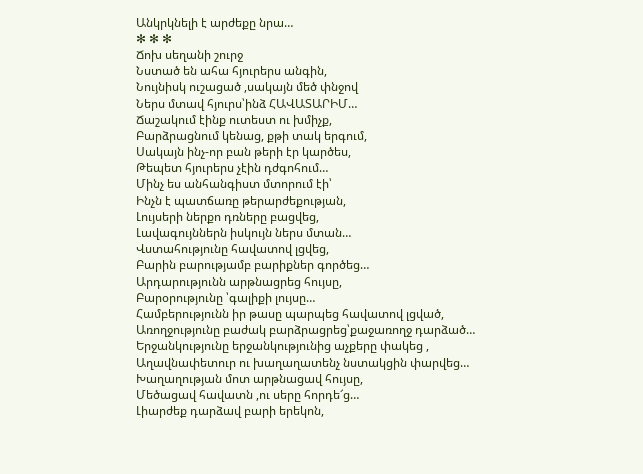Անկրկնելի է արժեքը նրա…
✻ ✻ ✻
Ճոխ սեղանի շուրջ
Նստած են ահա հյուրերս անգին,
Նույնիսկ ուշացած ,սակայն մեծ փնջով
Ներս մտավ հյուրս՝ինձ ՀԱՎԱՏԱՐԻՄ…
Ճաշակում էինք ուտեստ ու խմիչք,
Բարձրացնում կենաց, քթի տակ երգում,
Սակայն ինչ-որ բան թերի էր կարծես,
Թեպետ հյուրերս չէին դժգոհում…
Մինչ ես անհանգիստ մտորում էի՝
Ինչն է պատճառը թերարժեքության,
Լույսերի ներքո դռները բացվեց,
Լավագույններն իսկույն ներս մտան…
Վստահությունը հավատով լցվեց,
Բարին բարությամբ բարիքներ գործեց…
Արդարությունն արթնացրեց հույսը,
Բարօրությունը ՝գալիքի լույսը…
Համբերությունն իր թասը պարպեց հավատով լցված,
Առողջությունը բաժակ բարձրացրեց՝քաջառողջ դարձած…
Երջանկությունը երջանկությունից աչքերը փակեց ,
Աղավնափետուր ու խաղաղատենչ նստակցին փարվեց…
Խաղաղության մոտ արթնացավ հույսը,
Մեծացավ հավատն ,ու սերը հորդե՜ց…
Լիարժեք դարձավ բարի երեկոն,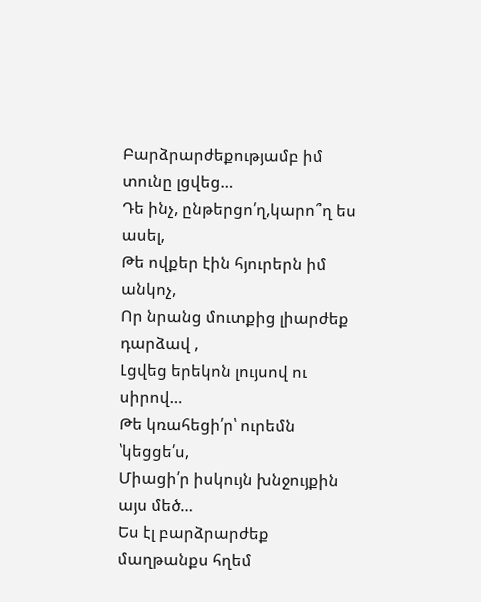Բարձրարժեքությամբ իմ տունը լցվեց…
Դե ինչ, ընթերցո՛ղ,կարո՞ղ ես ասել,
Թե ովքեր էին հյուրերն իմ անկոչ,
Որ նրանց մուտքից լիարժեք դարձավ ,
Լցվեց երեկոն լույսով ու սիրով…
Թե կռահեցի՛ր՝ ուրեմն ՝կեցցե՛ս,
Միացի՛ր իսկույն խնջույքին այս մեծ…
Ես էլ բարձրարժեք մաղթանքս հղեմ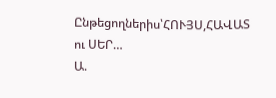Ընթեցողներիս՝ՀՈՒՅՍ,ՀԱՎԱՏ ու ՍԵՐ…
Ա.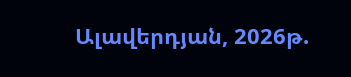Ալավերդյան, 2026թ.